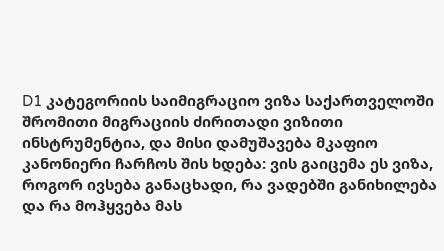D1 კატეგორიის საიმიგრაციო ვიზა საქართველოში შრომითი მიგრაციის ძირითადი ვიზითი ინსტრუმენტია, და მისი დამუშავება მკაფიო კანონიერი ჩარჩოს შის ხდება: ვის გაიცემა ეს ვიზა, როგორ ივსება განაცხადი, რა ვადებში განიხილება და რა მოჰყვება მას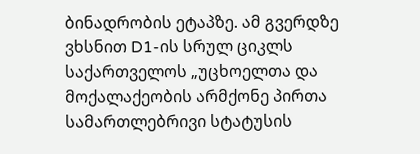ბინადრობის ეტაპზე. ამ გვერდზე ვხსნით D1-ის სრულ ციკლს საქართველოს „უცხოელთა და მოქალაქეობის არმქონე პირთა სამართლებრივი სტატუსის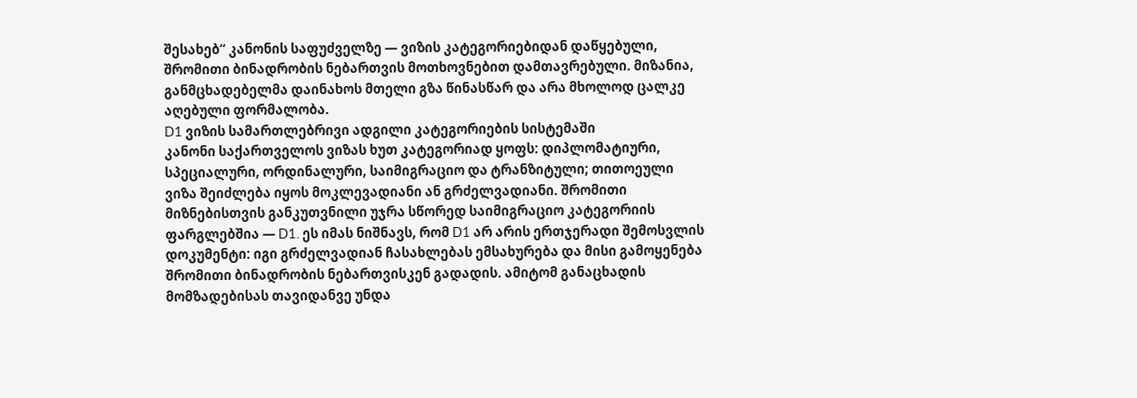შესახებ“ კანონის საფუძველზე — ვიზის კატეგორიებიდან დაწყებული, შრომითი ბინადრობის ნებართვის მოთხოვნებით დამთავრებული. მიზანია, განმცხადებელმა დაინახოს მთელი გზა წინასწარ და არა მხოლოდ ცალკე აღებული ფორმალობა.
D1 ვიზის სამართლებრივი ადგილი კატეგორიების სისტემაში
კანონი საქართველოს ვიზას ხუთ კატეგორიად ყოფს: დიპლომატიური, სპეციალური, ორდინალური, საიმიგრაციო და ტრანზიტული; თითოეული ვიზა შეიძლება იყოს მოკლევადიანი ან გრძელვადიანი. შრომითი მიზნებისთვის განკუთვნილი უჯრა სწორედ საიმიგრაციო კატეგორიის ფარგლებშია — D1. ეს იმას ნიშნავს, რომ D1 არ არის ერთჯერადი შემოსვლის დოკუმენტი: იგი გრძელვადიან ჩასახლებას ემსახურება და მისი გამოყენება შრომითი ბინადრობის ნებართვისკენ გადადის. ამიტომ განაცხადის მომზადებისას თავიდანვე უნდა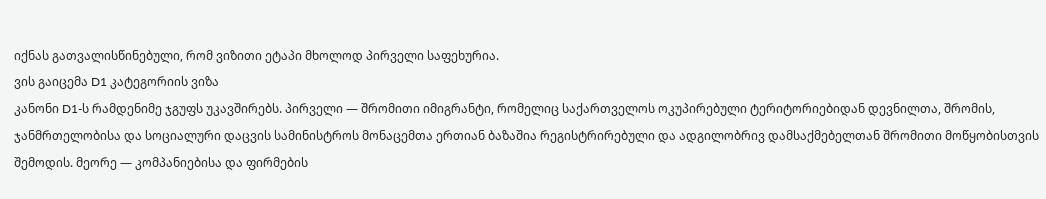იქნას გათვალისწინებული, რომ ვიზითი ეტაპი მხოლოდ პირველი საფეხურია.
ვის გაიცემა D1 კატეგორიის ვიზა
კანონი D1-ს რამდენიმე ჯგუფს უკავშირებს. პირველი — შრომითი იმიგრანტი, რომელიც საქართველოს ოკუპირებული ტერიტორიებიდან დევნილთა, შრომის, ჯანმრთელობისა და სოციალური დაცვის სამინისტროს მონაცემთა ერთიან ბაზაშია რეგისტრირებული და ადგილობრივ დამსაქმებელთან შრომითი მოწყობისთვის შემოდის. მეორე — კომპანიებისა და ფირმების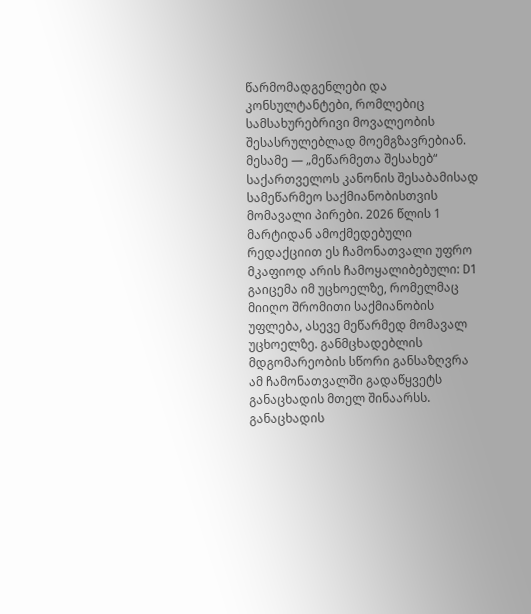წარმომადგენლები და კონსულტანტები, რომლებიც სამსახურებრივი მოვალეობის შესასრულებლად მოემგზავრებიან. მესამე — „მეწარმეთა შესახებ“ საქართველოს კანონის შესაბამისად სამეწარმეო საქმიანობისთვის მომავალი პირები. 2026 წლის 1 მარტიდან ამოქმედებული რედაქციით ეს ჩამონათვალი უფრო მკაფიოდ არის ჩამოყალიბებული: D1 გაიცემა იმ უცხოელზე, რომელმაც მიიღო შრომითი საქმიანობის უფლება, ასევე მეწარმედ მომავალ უცხოელზე. განმცხადებლის მდგომარეობის სწორი განსაზღვრა ამ ჩამონათვალში გადაწყვეტს განაცხადის მთელ შინაარსს.
განაცხადის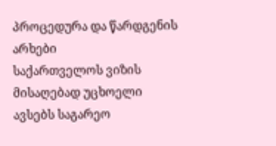პროცედურა და წარდგენის არხები
საქართველოს ვიზის მისაღებად უცხოელი ავსებს საგარეო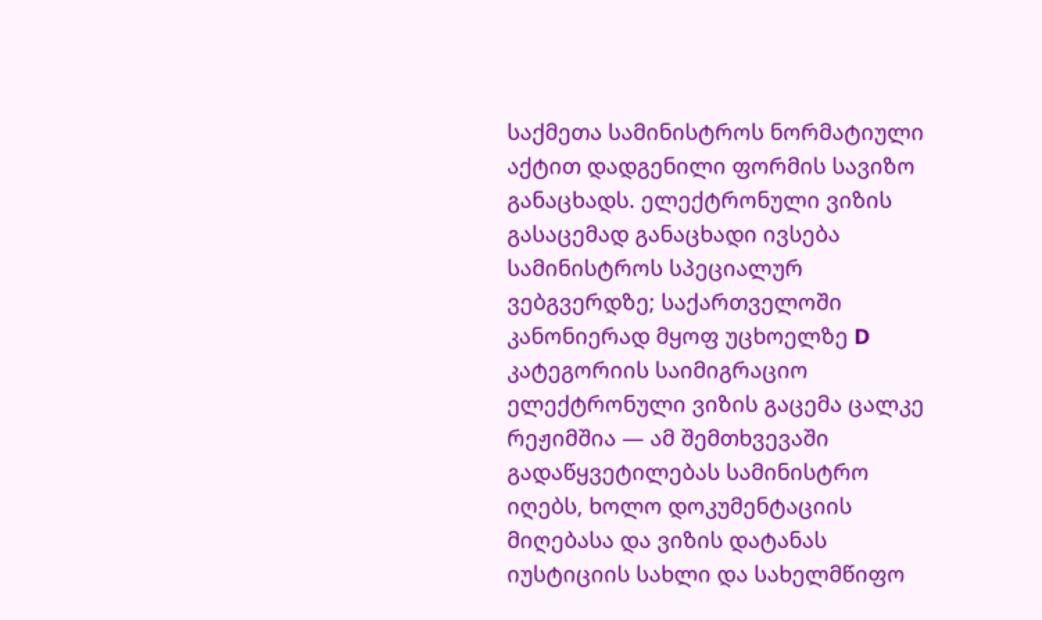საქმეთა სამინისტროს ნორმატიული აქტით დადგენილი ფორმის სავიზო განაცხადს. ელექტრონული ვიზის გასაცემად განაცხადი ივსება სამინისტროს სპეციალურ ვებგვერდზე; საქართველოში კანონიერად მყოფ უცხოელზე D კატეგორიის საიმიგრაციო ელექტრონული ვიზის გაცემა ცალკე რეჟიმშია — ამ შემთხვევაში გადაწყვეტილებას სამინისტრო იღებს, ხოლო დოკუმენტაციის მიღებასა და ვიზის დატანას იუსტიციის სახლი და სახელმწიფო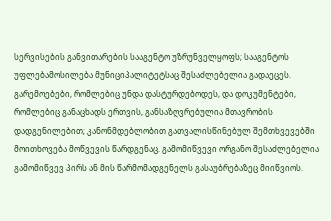სერვისების განვითარების სააგენტო უზრუნველყოფს; სააგენტოს უფლებამოსილება მუნიციპალიტეტსაც შესაძლებელია გადაეცეს. გარემოებები, რომლებიც უნდა დასტურდებოდეს, და დოკუმენტები, რომლებიც განაცხადს ერთვის, განსაზღვრებულია მთავრობის დადგენილებით; კანონმდებლობით გათვალისწინებულ შემთხვევებში მოითხოვება მოწვევის წარდგენაც. გამომიწვევი ორგანო შესაძლებელია გამომიწვევ პირს ან მის წარმომადგენელს გასაუბრებაზეც მიიწვიოს.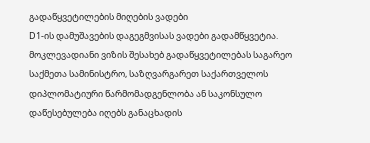გადაწყვეტილების მიღების ვადები
D1-ის დამუშავების დაგეგმვისას ვადები გადამწყვეტია. მოკლევადიანი ვიზის შესახებ გადაწყვეტილებას საგარეო საქმეთა სამინისტრო, საზღვარგარეთ საქართველოს დიპლომატიური წარმომადგენლობა ან საკონსულო დაწესებულება იღებს განაცხადის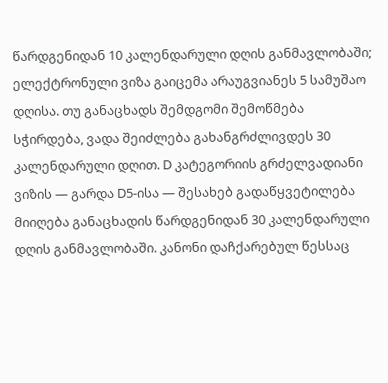წარდგენიდან 10 კალენდარული დღის განმავლობაში; ელექტრონული ვიზა გაიცემა არაუგვიანეს 5 სამუშაო დღისა. თუ განაცხადს შემდგომი შემოწმება სჭირდება, ვადა შეიძლება გახანგრძლივდეს 30 კალენდარული დღით. D კატეგორიის გრძელვადიანი ვიზის — გარდა D5-ისა — შესახებ გადაწყვეტილება მიიღება განაცხადის წარდგენიდან 30 კალენდარული დღის განმავლობაში. კანონი დაჩქარებულ წესსაც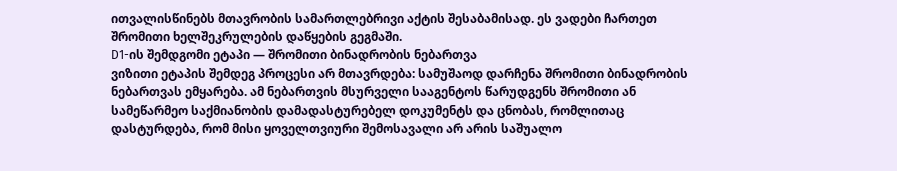ითვალისწინებს მთავრობის სამართლებრივი აქტის შესაბამისად. ეს ვადები ჩართეთ შრომითი ხელშეკრულების დაწყების გეგმაში.
D1-ის შემდგომი ეტაპი — შრომითი ბინადრობის ნებართვა
ვიზითი ეტაპის შემდეგ პროცესი არ მთავრდება: სამუშაოდ დარჩენა შრომითი ბინადრობის ნებართვას ემყარება. ამ ნებართვის მსურველი სააგენტოს წარუდგენს შრომითი ან სამეწარმეო საქმიანობის დამადასტურებელ დოკუმენტს და ცნობას, რომლითაც დასტურდება, რომ მისი ყოველთვიური შემოსავალი არ არის საშუალო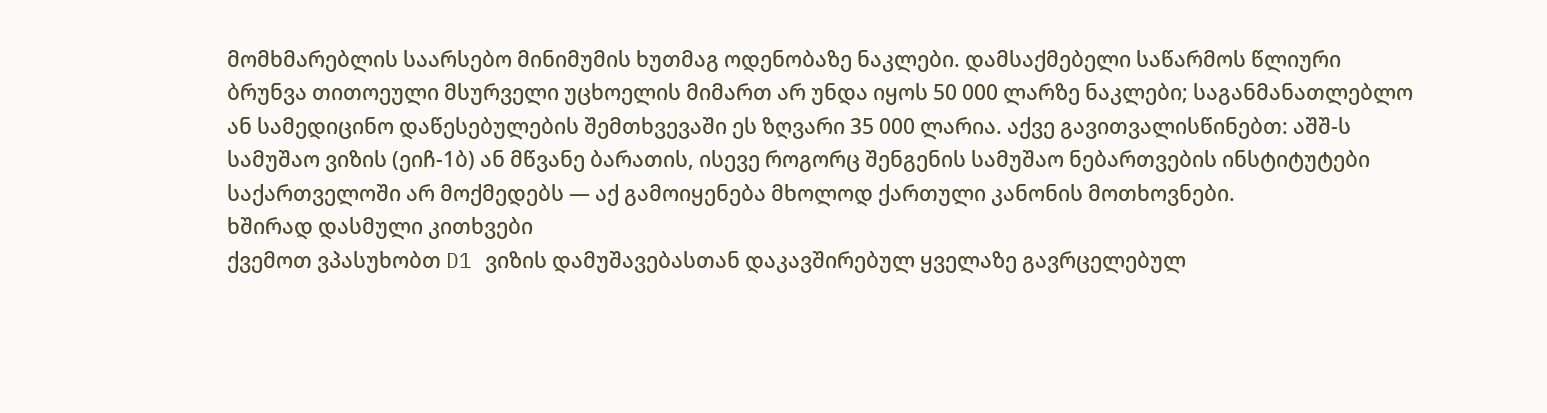მომხმარებლის საარსებო მინიმუმის ხუთმაგ ოდენობაზე ნაკლები. დამსაქმებელი საწარმოს წლიური ბრუნვა თითოეული მსურველი უცხოელის მიმართ არ უნდა იყოს 50 000 ლარზე ნაკლები; საგანმანათლებლო ან სამედიცინო დაწესებულების შემთხვევაში ეს ზღვარი 35 000 ლარია. აქვე გავითვალისწინებთ: აშშ-ს სამუშაო ვიზის (ეიჩ-1ბ) ან მწვანე ბარათის, ისევე როგორც შენგენის სამუშაო ნებართვების ინსტიტუტები საქართველოში არ მოქმედებს — აქ გამოიყენება მხოლოდ ქართული კანონის მოთხოვნები.
ხშირად დასმული კითხვები
ქვემოთ ვპასუხობთ D1 ვიზის დამუშავებასთან დაკავშირებულ ყველაზე გავრცელებულ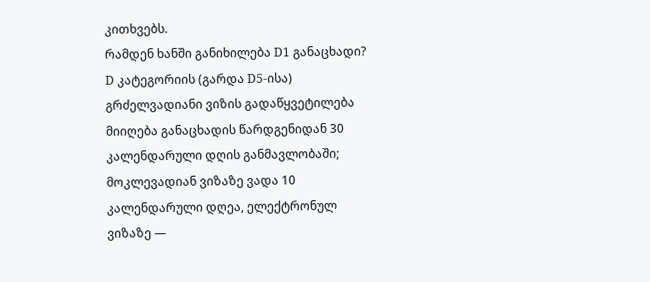კითხვებს.
რამდენ ხანში განიხილება D1 განაცხადი?
D კატეგორიის (გარდა D5-ისა) გრძელვადიანი ვიზის გადაწყვეტილება მიიღება განაცხადის წარდგენიდან 30 კალენდარული დღის განმავლობაში; მოკლევადიან ვიზაზე ვადა 10 კალენდარული დღეა, ელექტრონულ ვიზაზე —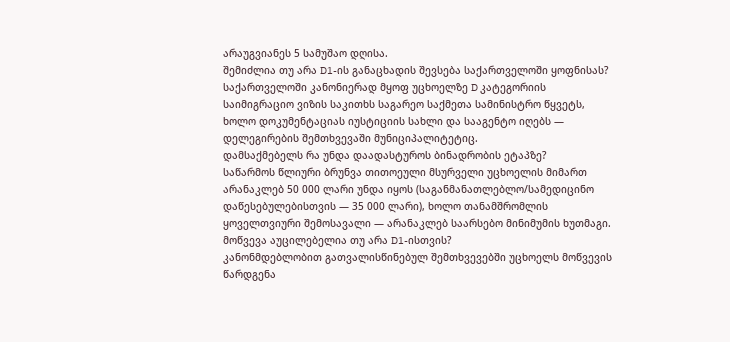არაუგვიანეს 5 სამუშაო დღისა.
შემიძლია თუ არა D1-ის განაცხადის შევსება საქართველოში ყოფნისას?
საქართველოში კანონიერად მყოფ უცხოელზე D კატეგორიის საიმიგრაციო ვიზის საკითხს საგარეო საქმეთა სამინისტრო წყვეტს, ხოლო დოკუმენტაციას იუსტიციის სახლი და სააგენტო იღებს — დელეგირების შემთხვევაში მუნიციპალიტეტიც.
დამსაქმებელს რა უნდა დაადასტუროს ბინადრობის ეტაპზე?
საწარმოს წლიური ბრუნვა თითოეული მსურველი უცხოელის მიმართ არანაკლებ 50 000 ლარი უნდა იყოს (საგანმანათლებლო/სამედიცინო დაწესებულებისთვის — 35 000 ლარი), ხოლო თანამშრომლის ყოველთვიური შემოსავალი — არანაკლებ საარსებო მინიმუმის ხუთმაგი.
მოწვევა აუცილებელია თუ არა D1-ისთვის?
კანონმდებლობით გათვალისწინებულ შემთხვევებში უცხოელს მოწვევის წარდგენა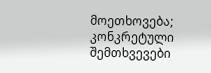მოეთხოვება; კონკრეტული შემთხვევები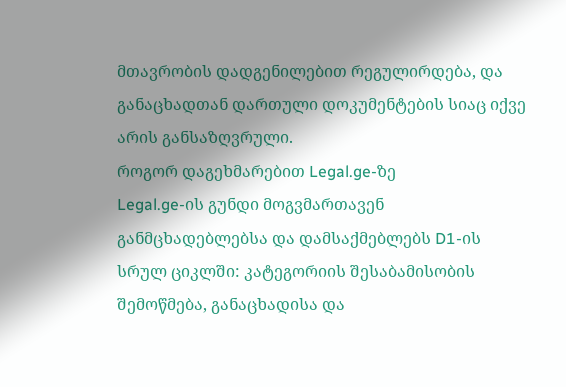მთავრობის დადგენილებით რეგულირდება, და განაცხადთან დართული დოკუმენტების სიაც იქვე არის განსაზღვრული.
როგორ დაგეხმარებით Legal.ge-ზე
Legal.ge-ის გუნდი მოგვმართავენ განმცხადებლებსა და დამსაქმებლებს D1-ის სრულ ციკლში: კატეგორიის შესაბამისობის შემოწმება, განაცხადისა და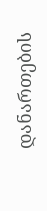დანართების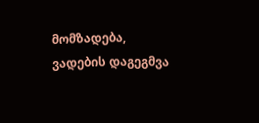მომზადება, ვადების დაგეგმვა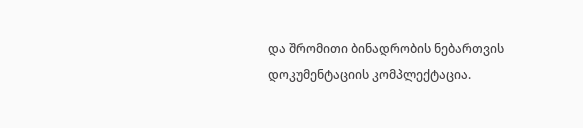და შრომითი ბინადრობის ნებართვის დოკუმენტაციის კომპლექტაცია.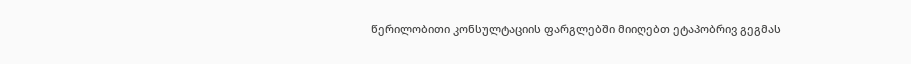წერილობითი კონსულტაციის ფარგლებში მიიღებთ ეტაპობრივ გეგმას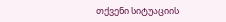თქვენი სიტუაციის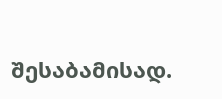შესაბამისად.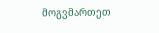მოგვმართეთ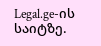Legal.ge-ის საიტზე.